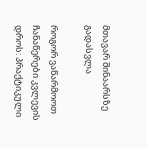მთავარ შინაარსზე გადასვლა

როგორ ვაწარმოოთ ჩანაწერები კვლევის დროს: პრაქტიკული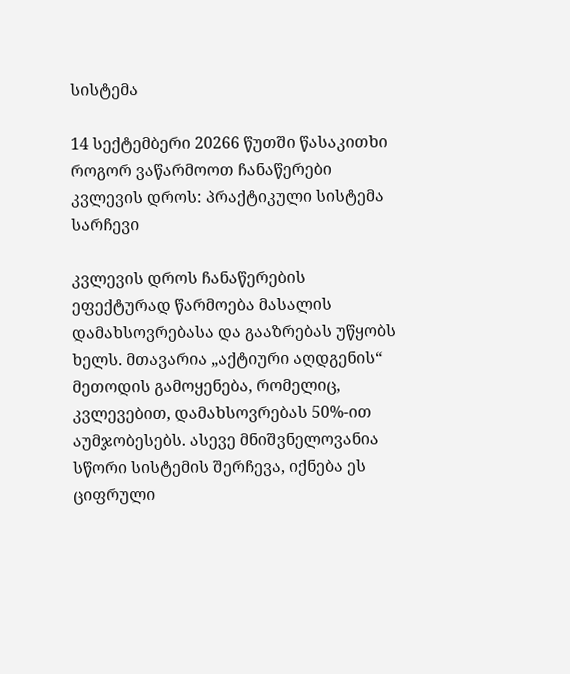სისტემა

14 სექტემბერი 20266 წუთში წასაკითხი
როგორ ვაწარმოოთ ჩანაწერები კვლევის დროს: პრაქტიკული სისტემა
სარჩევი

კვლევის დროს ჩანაწერების ეფექტურად წარმოება მასალის დამახსოვრებასა და გააზრებას უწყობს ხელს. მთავარია „აქტიური აღდგენის“ მეთოდის გამოყენება, რომელიც, კვლევებით, დამახსოვრებას 50%-ით აუმჯობესებს. ასევე მნიშვნელოვანია სწორი სისტემის შერჩევა, იქნება ეს ციფრული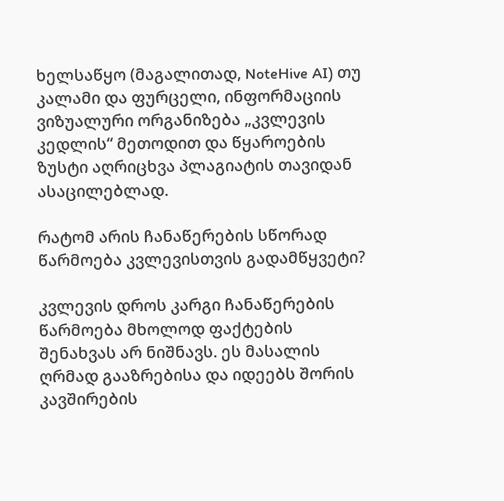ხელსაწყო (მაგალითად, NoteHive AI) თუ კალამი და ფურცელი, ინფორმაციის ვიზუალური ორგანიზება „კვლევის კედლის“ მეთოდით და წყაროების ზუსტი აღრიცხვა პლაგიატის თავიდან ასაცილებლად.

რატომ არის ჩანაწერების სწორად წარმოება კვლევისთვის გადამწყვეტი?

კვლევის დროს კარგი ჩანაწერების წარმოება მხოლოდ ფაქტების შენახვას არ ნიშნავს. ეს მასალის ღრმად გააზრებისა და იდეებს შორის კავშირების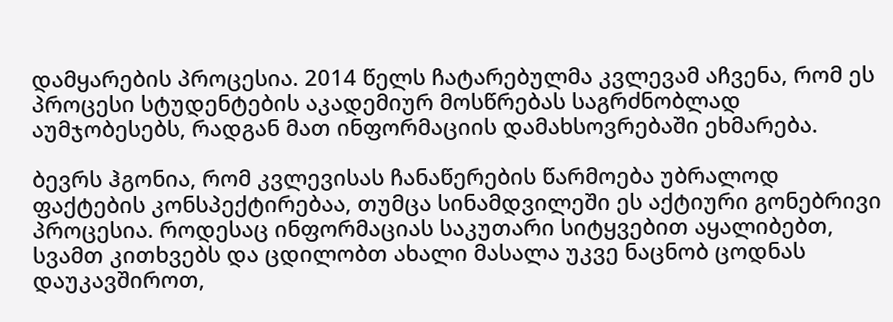დამყარების პროცესია. 2014 წელს ჩატარებულმა კვლევამ აჩვენა, რომ ეს პროცესი სტუდენტების აკადემიურ მოსწრებას საგრძნობლად აუმჯობესებს, რადგან მათ ინფორმაციის დამახსოვრებაში ეხმარება.

ბევრს ჰგონია, რომ კვლევისას ჩანაწერების წარმოება უბრალოდ ფაქტების კონსპექტირებაა, თუმცა სინამდვილეში ეს აქტიური გონებრივი პროცესია. როდესაც ინფორმაციას საკუთარი სიტყვებით აყალიბებთ, სვამთ კითხვებს და ცდილობთ ახალი მასალა უკვე ნაცნობ ცოდნას დაუკავშიროთ,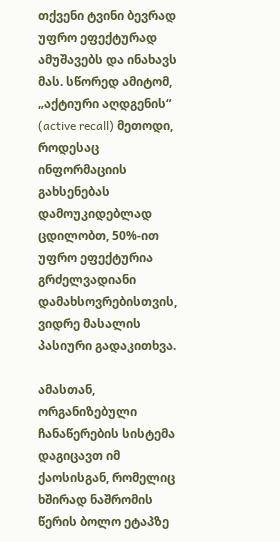თქვენი ტვინი ბევრად უფრო ეფექტურად ამუშავებს და ინახავს მას. სწორედ ამიტომ, „აქტიური აღდგენის“ (active recall) მეთოდი, როდესაც ინფორმაციის გახსენებას დამოუკიდებლად ცდილობთ, 50%-ით უფრო ეფექტურია გრძელვადიანი დამახსოვრებისთვის, ვიდრე მასალის პასიური გადაკითხვა.

ამასთან, ორგანიზებული ჩანაწერების სისტემა დაგიცავთ იმ ქაოსისგან, რომელიც ხშირად ნაშრომის წერის ბოლო ეტაპზე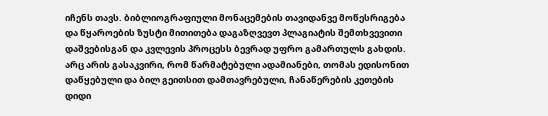იჩენს თავს. ბიბლიოგრაფიული მონაცემების თავიდანვე მოწესრიგება და წყაროების ზუსტი მითითება დაგაზღვევთ პლაგიატის შემთხვევითი დაშვებისგან და კვლევის პროცესს ბევრად უფრო გამართულს გახდის. არც არის გასაკვირი, რომ წარმატებული ადამიანები, თომას ედისონით დაწყებული და ბილ გეითსით დამთავრებული, ჩანაწერების კეთების დიდი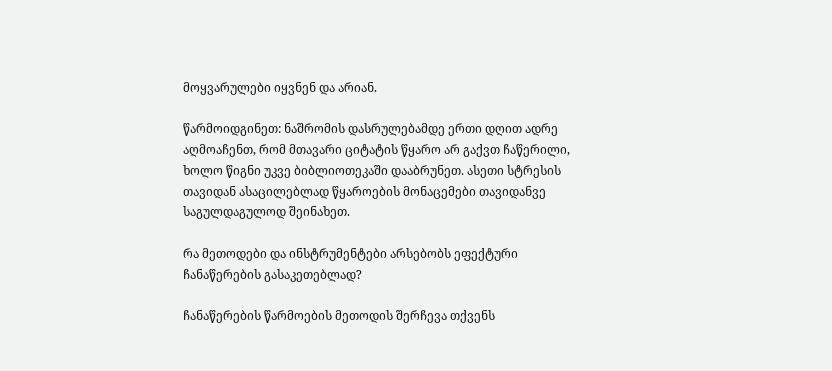მოყვარულები იყვნენ და არიან.

წარმოიდგინეთ: ნაშრომის დასრულებამდე ერთი დღით ადრე აღმოაჩენთ, რომ მთავარი ციტატის წყარო არ გაქვთ ჩაწერილი, ხოლო წიგნი უკვე ბიბლიოთეკაში დააბრუნეთ. ასეთი სტრესის თავიდან ასაცილებლად წყაროების მონაცემები თავიდანვე საგულდაგულოდ შეინახეთ.

რა მეთოდები და ინსტრუმენტები არსებობს ეფექტური ჩანაწერების გასაკეთებლად?

ჩანაწერების წარმოების მეთოდის შერჩევა თქვენს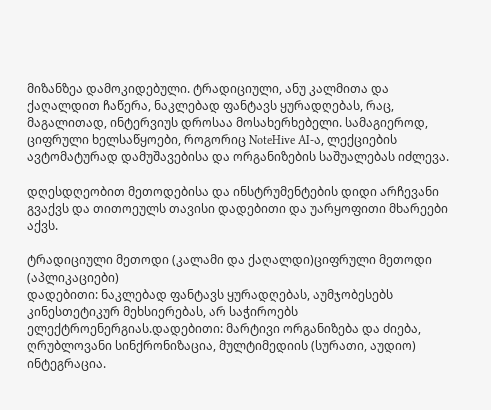მიზანზეა დამოკიდებული. ტრადიციული, ანუ კალმითა და ქაღალდით ჩაწერა, ნაკლებად ფანტავს ყურადღებას, რაც, მაგალითად, ინტერვიუს დროსაა მოსახერხებელი. სამაგიეროდ, ციფრული ხელსაწყოები, როგორიც NoteHive AI-ა, ლექციების ავტომატურად დამუშავებისა და ორგანიზების საშუალებას იძლევა.

დღესდღეობით მეთოდებისა და ინსტრუმენტების დიდი არჩევანი გვაქვს და თითოეულს თავისი დადებითი და უარყოფითი მხარეები აქვს.

ტრადიციული მეთოდი (კალამი და ქაღალდი)ციფრული მეთოდი (აპლიკაციები)
დადებითი: ნაკლებად ფანტავს ყურადღებას, აუმჯობესებს კინესთეტიკურ მეხსიერებას, არ საჭიროებს ელექტროენერგიას.დადებითი: მარტივი ორგანიზება და ძიება, ღრუბლოვანი სინქრონიზაცია, მულტიმედიის (სურათი, აუდიო) ინტეგრაცია.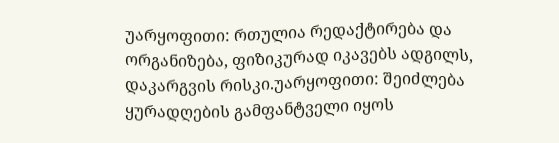უარყოფითი: რთულია რედაქტირება და ორგანიზება, ფიზიკურად იკავებს ადგილს, დაკარგვის რისკი.უარყოფითი: შეიძლება ყურადღების გამფანტველი იყოს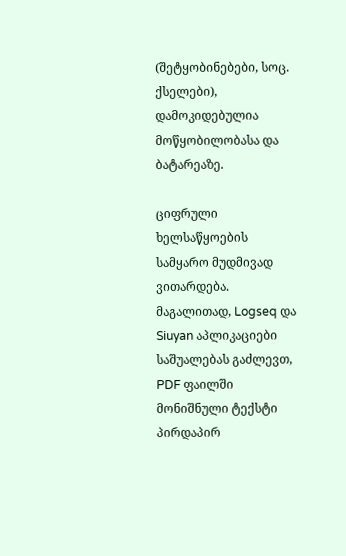(შეტყობინებები, სოც. ქსელები), დამოკიდებულია მოწყობილობასა და ბატარეაზე.

ციფრული ხელსაწყოების სამყარო მუდმივად ვითარდება. მაგალითად, Logseq და Siuyan აპლიკაციები საშუალებას გაძლევთ, PDF ფაილში მონიშნული ტექსტი პირდაპირ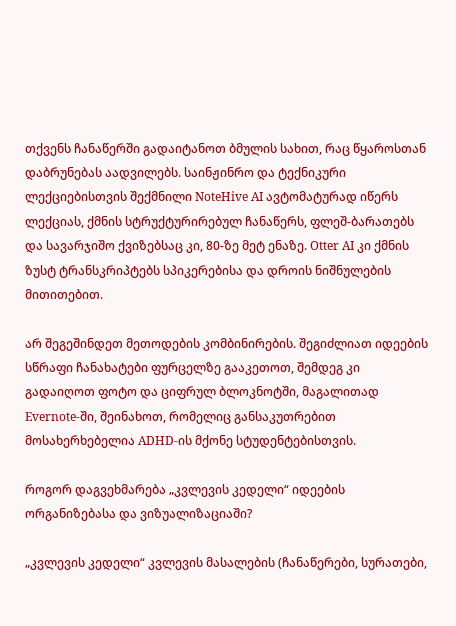თქვენს ჩანაწერში გადაიტანოთ ბმულის სახით, რაც წყაროსთან დაბრუნებას აადვილებს. საინჟინრო და ტექნიკური ლექციებისთვის შექმნილი NoteHive AI ავტომატურად იწერს ლექციას, ქმნის სტრუქტურირებულ ჩანაწერს, ფლეშ-ბარათებს და სავარჯიშო ქვიზებსაც კი, 80-ზე მეტ ენაზე. Otter AI კი ქმნის ზუსტ ტრანსკრიპტებს სპიკერებისა და დროის ნიშნულების მითითებით.

არ შეგეშინდეთ მეთოდების კომბინირების. შეგიძლიათ იდეების სწრაფი ჩანახატები ფურცელზე გააკეთოთ, შემდეგ კი გადაიღოთ ფოტო და ციფრულ ბლოკნოტში, მაგალითად Evernote-ში, შეინახოთ, რომელიც განსაკუთრებით მოსახერხებელია ADHD-ის მქონე სტუდენტებისთვის.

როგორ დაგვეხმარება „კვლევის კედელი“ იდეების ორგანიზებასა და ვიზუალიზაციაში?

„კვლევის კედელი“ კვლევის მასალების (ჩანაწერები, სურათები,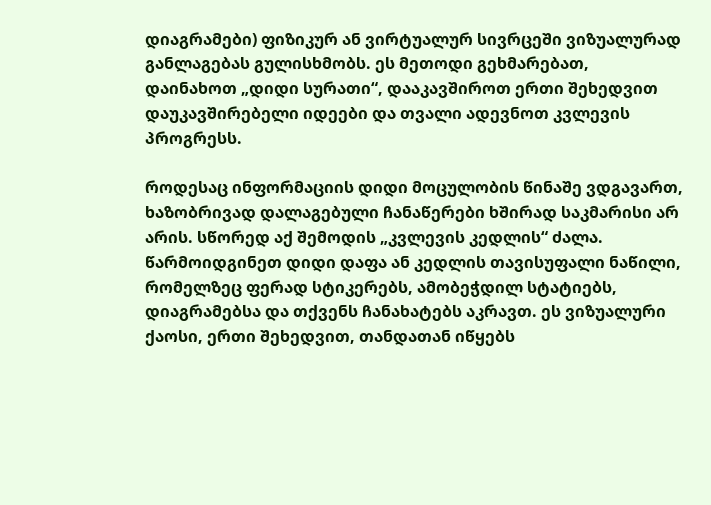დიაგრამები) ფიზიკურ ან ვირტუალურ სივრცეში ვიზუალურად განლაგებას გულისხმობს. ეს მეთოდი გეხმარებათ, დაინახოთ „დიდი სურათი“, დააკავშიროთ ერთი შეხედვით დაუკავშირებელი იდეები და თვალი ადევნოთ კვლევის პროგრესს.

როდესაც ინფორმაციის დიდი მოცულობის წინაშე ვდგავართ, ხაზობრივად დალაგებული ჩანაწერები ხშირად საკმარისი არ არის. სწორედ აქ შემოდის „კვლევის კედლის“ ძალა. წარმოიდგინეთ დიდი დაფა ან კედლის თავისუფალი ნაწილი, რომელზეც ფერად სტიკერებს, ამობეჭდილ სტატიებს, დიაგრამებსა და თქვენს ჩანახატებს აკრავთ. ეს ვიზუალური ქაოსი, ერთი შეხედვით, თანდათან იწყებს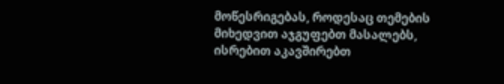მოწესრიგებას, როდესაც თემების მიხედვით აჯგუფებთ მასალებს, ისრებით აკავშირებთ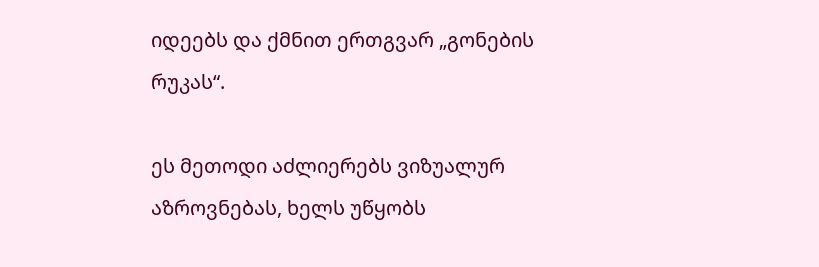იდეებს და ქმნით ერთგვარ „გონების რუკას“.

ეს მეთოდი აძლიერებს ვიზუალურ აზროვნებას, ხელს უწყობს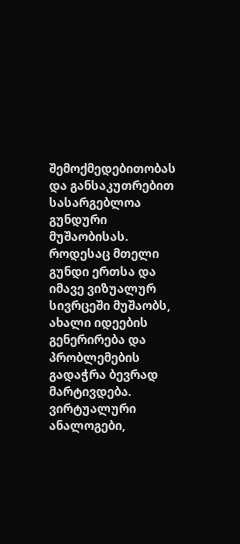შემოქმედებითობას და განსაკუთრებით სასარგებლოა გუნდური მუშაობისას. როდესაც მთელი გუნდი ერთსა და იმავე ვიზუალურ სივრცეში მუშაობს, ახალი იდეების გენერირება და პრობლემების გადაჭრა ბევრად მარტივდება. ვირტუალური ანალოგები,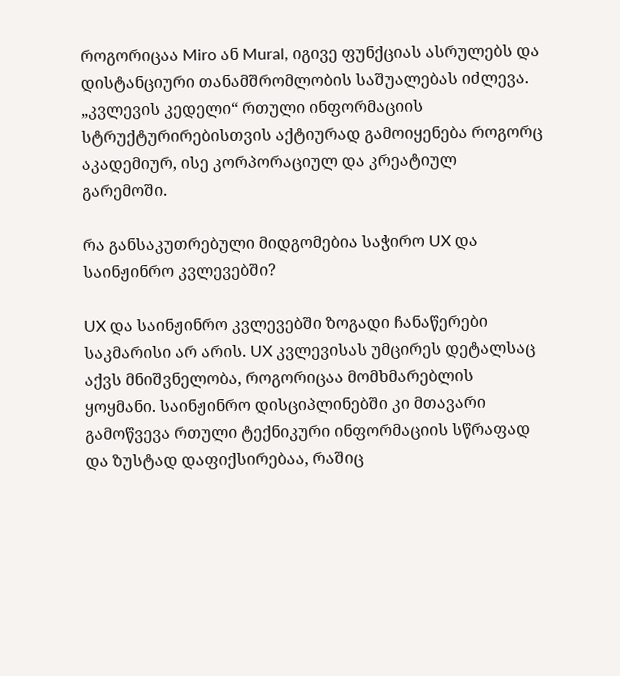როგორიცაა Miro ან Mural, იგივე ფუნქციას ასრულებს და დისტანციური თანამშრომლობის საშუალებას იძლევა. „კვლევის კედელი“ რთული ინფორმაციის სტრუქტურირებისთვის აქტიურად გამოიყენება როგორც აკადემიურ, ისე კორპორაციულ და კრეატიულ გარემოში.

რა განსაკუთრებული მიდგომებია საჭირო UX და საინჟინრო კვლევებში?

UX და საინჟინრო კვლევებში ზოგადი ჩანაწერები საკმარისი არ არის. UX კვლევისას უმცირეს დეტალსაც აქვს მნიშვნელობა, როგორიცაა მომხმარებლის ყოყმანი. საინჟინრო დისციპლინებში კი მთავარი გამოწვევა რთული ტექნიკური ინფორმაციის სწრაფად და ზუსტად დაფიქსირებაა, რაშიც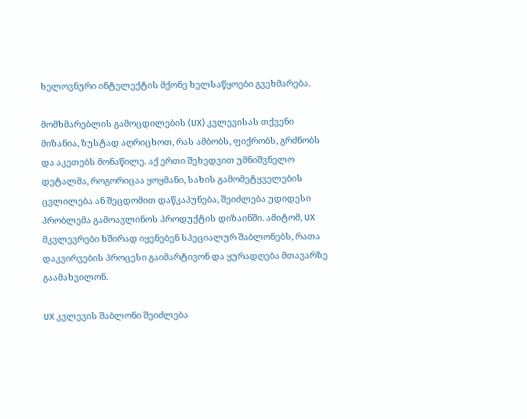ხელოვნური ინტელექტის მქონე ხელსაწყოები გვეხმარება.

მომხმარებლის გამოცდილების (UX) კვლევისას თქვენი მიზანია, ზუსტად აღრიცხოთ, რას ამბობს, ფიქრობს, გრძნობს და აკეთებს მონაწილე. აქ ერთი შეხედვით უმნიშვნელო დეტალმა, როგორიცაა ყოყმანი, სახის გამომეტყველების ცვლილება ან შეცდომით დაწკაპუნება, შეიძლება უდიდესი პრობლემა გამოავლინოს პროდუქტის დიზაინში. ამიტომ, UX მკვლევრები ხშირად იყენებენ სპეციალურ შაბლონებს, რათა დაკვირვების პროცესი გაიმარტივონ და ყურადღება მთავარზე გაამახვილონ.

UX კვლევის შაბლონი შეიძლება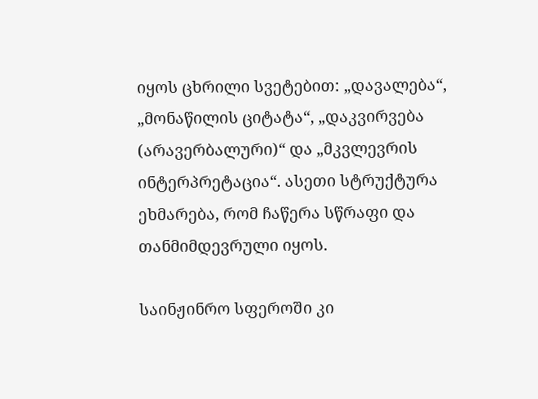იყოს ცხრილი სვეტებით: „დავალება“, „მონაწილის ციტატა“, „დაკვირვება (არავერბალური)“ და „მკვლევრის ინტერპრეტაცია“. ასეთი სტრუქტურა ეხმარება, რომ ჩაწერა სწრაფი და თანმიმდევრული იყოს.

საინჟინრო სფეროში კი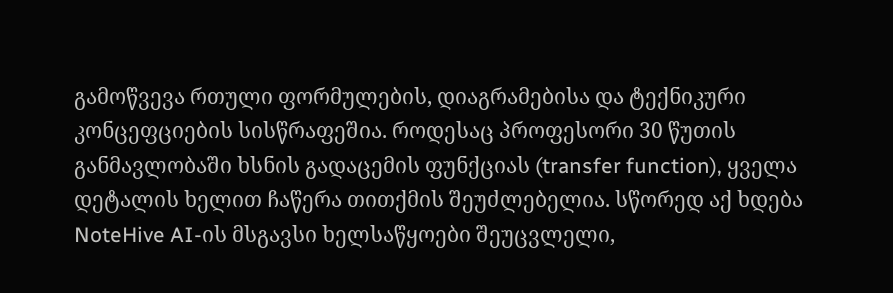გამოწვევა რთული ფორმულების, დიაგრამებისა და ტექნიკური კონცეფციების სისწრაფეშია. როდესაც პროფესორი 30 წუთის განმავლობაში ხსნის გადაცემის ფუნქციას (transfer function), ყველა დეტალის ხელით ჩაწერა თითქმის შეუძლებელია. სწორედ აქ ხდება NoteHive AI-ის მსგავსი ხელსაწყოები შეუცვლელი,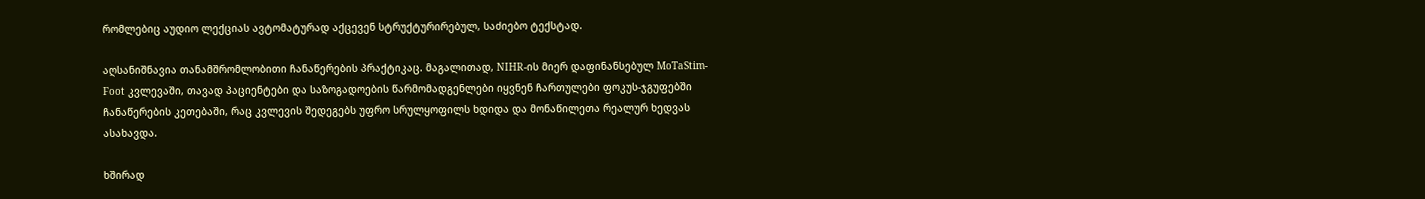რომლებიც აუდიო ლექციას ავტომატურად აქცევენ სტრუქტურირებულ, საძიებო ტექსტად.

აღსანიშნავია თანამშრომლობითი ჩანაწერების პრაქტიკაც. მაგალითად, NIHR-ის მიერ დაფინანსებულ MoTaStim-Foot კვლევაში, თავად პაციენტები და საზოგადოების წარმომადგენლები იყვნენ ჩართულები ფოკუს-ჯგუფებში ჩანაწერების კეთებაში, რაც კვლევის შედეგებს უფრო სრულყოფილს ხდიდა და მონაწილეთა რეალურ ხედვას ასახავდა.

ხშირად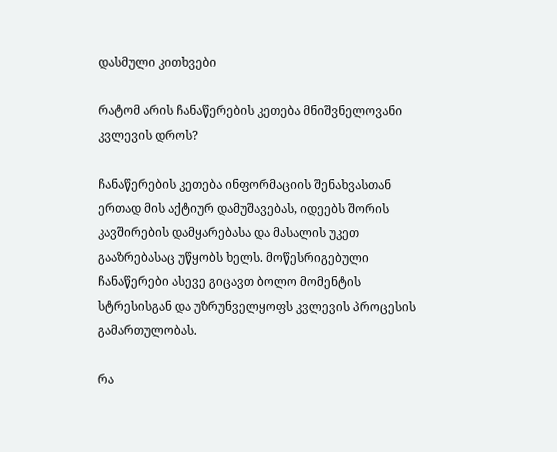დასმული კითხვები

რატომ არის ჩანაწერების კეთება მნიშვნელოვანი კვლევის დროს?

ჩანაწერების კეთება ინფორმაციის შენახვასთან ერთად მის აქტიურ დამუშავებას, იდეებს შორის კავშირების დამყარებასა და მასალის უკეთ გააზრებასაც უწყობს ხელს. მოწესრიგებული ჩანაწერები ასევე გიცავთ ბოლო მომენტის სტრესისგან და უზრუნველყოფს კვლევის პროცესის გამართულობას.

რა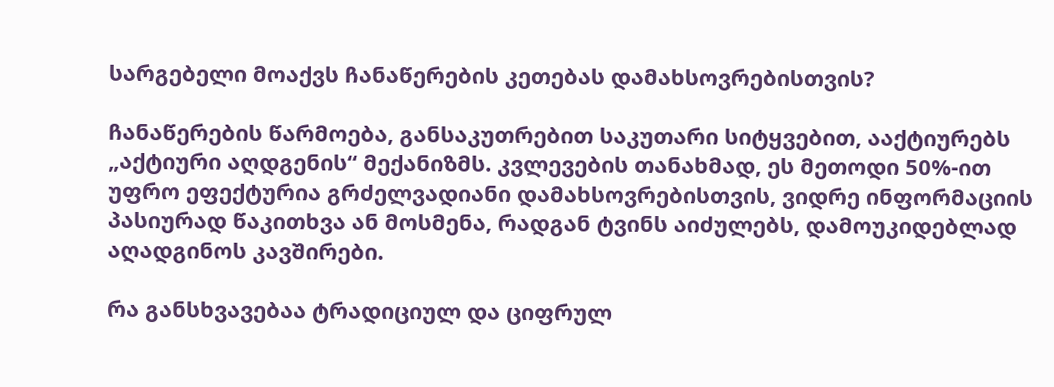სარგებელი მოაქვს ჩანაწერების კეთებას დამახსოვრებისთვის?

ჩანაწერების წარმოება, განსაკუთრებით საკუთარი სიტყვებით, ააქტიურებს „აქტიური აღდგენის“ მექანიზმს. კვლევების თანახმად, ეს მეთოდი 50%-ით უფრო ეფექტურია გრძელვადიანი დამახსოვრებისთვის, ვიდრე ინფორმაციის პასიურად წაკითხვა ან მოსმენა, რადგან ტვინს აიძულებს, დამოუკიდებლად აღადგინოს კავშირები.

რა განსხვავებაა ტრადიციულ და ციფრულ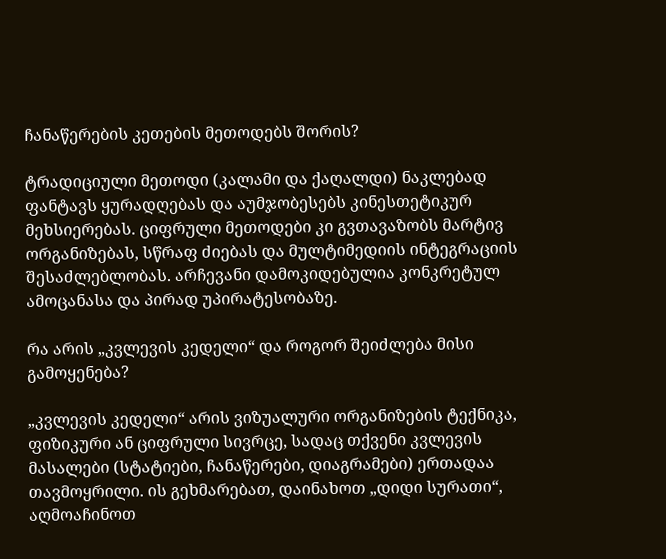ჩანაწერების კეთების მეთოდებს შორის?

ტრადიციული მეთოდი (კალამი და ქაღალდი) ნაკლებად ფანტავს ყურადღებას და აუმჯობესებს კინესთეტიკურ მეხსიერებას. ციფრული მეთოდები კი გვთავაზობს მარტივ ორგანიზებას, სწრაფ ძიებას და მულტიმედიის ინტეგრაციის შესაძლებლობას. არჩევანი დამოკიდებულია კონკრეტულ ამოცანასა და პირად უპირატესობაზე.

რა არის „კვლევის კედელი“ და როგორ შეიძლება მისი გამოყენება?

„კვლევის კედელი“ არის ვიზუალური ორგანიზების ტექნიკა, ფიზიკური ან ციფრული სივრცე, სადაც თქვენი კვლევის მასალები (სტატიები, ჩანაწერები, დიაგრამები) ერთადაა თავმოყრილი. ის გეხმარებათ, დაინახოთ „დიდი სურათი“, აღმოაჩინოთ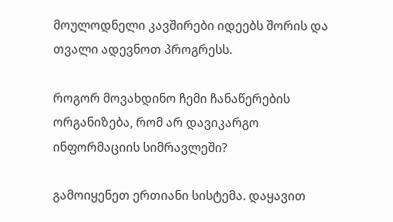მოულოდნელი კავშირები იდეებს შორის და თვალი ადევნოთ პროგრესს.

როგორ მოვახდინო ჩემი ჩანაწერების ორგანიზება, რომ არ დავიკარგო ინფორმაციის სიმრავლეში?

გამოიყენეთ ერთიანი სისტემა. დაყავით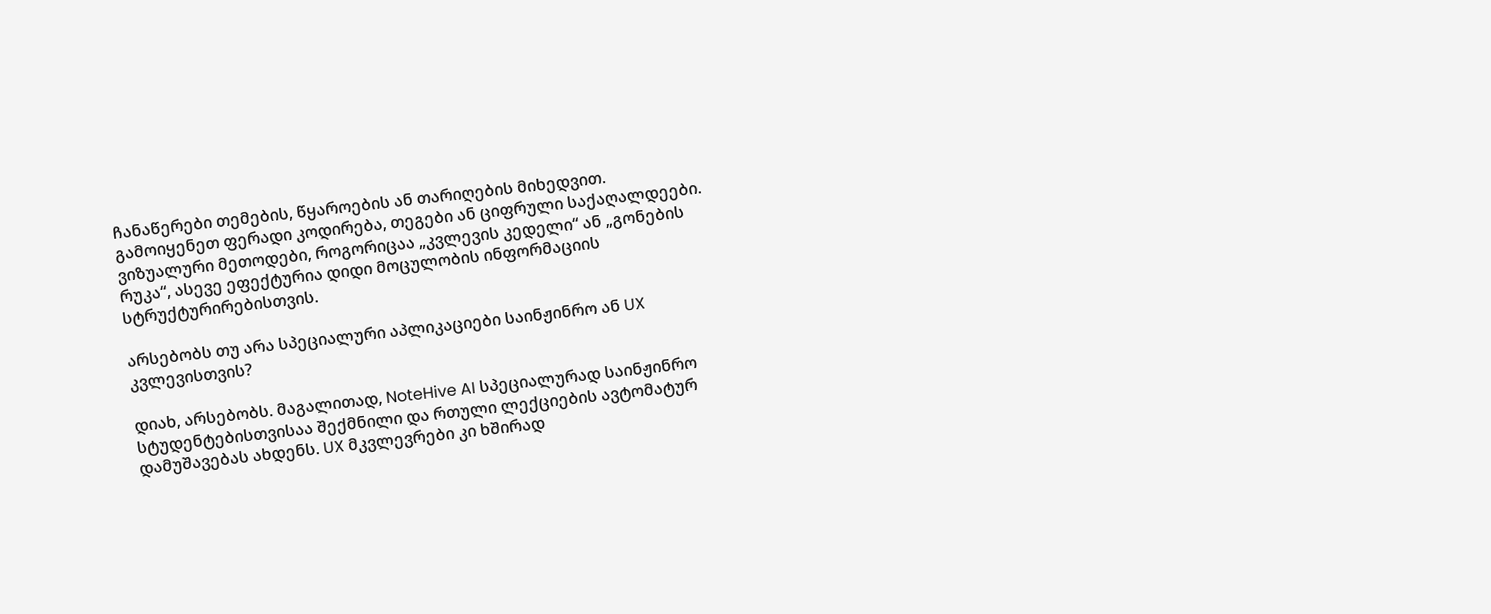ჩანაწერები თემების, წყაროების ან თარიღების მიხედვით. გამოიყენეთ ფერადი კოდირება, თეგები ან ციფრული საქაღალდეები. ვიზუალური მეთოდები, როგორიცაა „კვლევის კედელი“ ან „გონების რუკა“, ასევე ეფექტურია დიდი მოცულობის ინფორმაციის სტრუქტურირებისთვის.

არსებობს თუ არა სპეციალური აპლიკაციები საინჟინრო ან UX კვლევისთვის?

დიახ, არსებობს. მაგალითად, NoteHive AI სპეციალურად საინჟინრო სტუდენტებისთვისაა შექმნილი და რთული ლექციების ავტომატურ დამუშავებას ახდენს. UX მკვლევრები კი ხშირად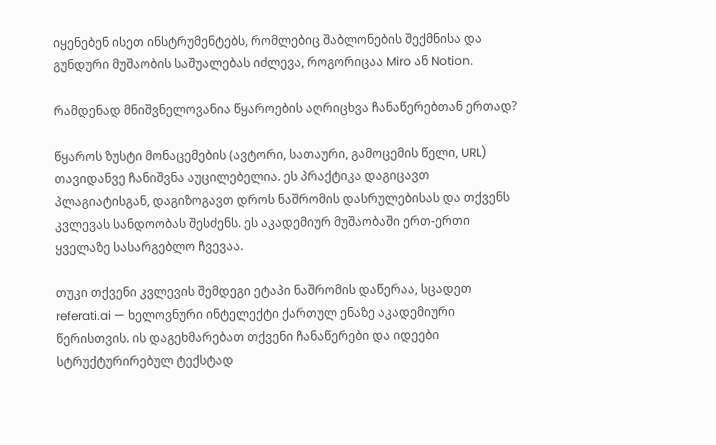იყენებენ ისეთ ინსტრუმენტებს, რომლებიც შაბლონების შექმნისა და გუნდური მუშაობის საშუალებას იძლევა, როგორიცაა Miro ან Notion.

რამდენად მნიშვნელოვანია წყაროების აღრიცხვა ჩანაწერებთან ერთად?

წყაროს ზუსტი მონაცემების (ავტორი, სათაური, გამოცემის წელი, URL) თავიდანვე ჩანიშვნა აუცილებელია. ეს პრაქტიკა დაგიცავთ პლაგიატისგან, დაგიზოგავთ დროს ნაშრომის დასრულებისას და თქვენს კვლევას სანდოობას შესძენს. ეს აკადემიურ მუშაობაში ერთ-ერთი ყველაზე სასარგებლო ჩვევაა.

თუკი თქვენი კვლევის შემდეგი ეტაპი ნაშრომის დაწერაა, სცადეთ referati.ai — ხელოვნური ინტელექტი ქართულ ენაზე აკადემიური წერისთვის. ის დაგეხმარებათ თქვენი ჩანაწერები და იდეები სტრუქტურირებულ ტექსტად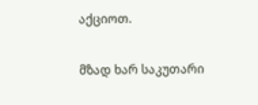აქციოთ.

მზად ხარ საკუთარი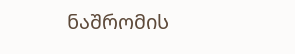ნაშრომის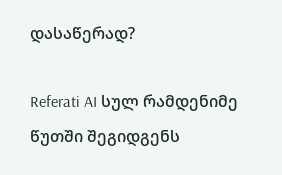დასაწერად?

Referati AI სულ რამდენიმე წუთში შეგიდგენს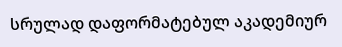სრულად დაფორმატებულ აკადემიურ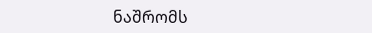ნაშრომს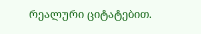რეალური ციტატებით.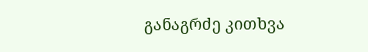განაგრძე კითხვა